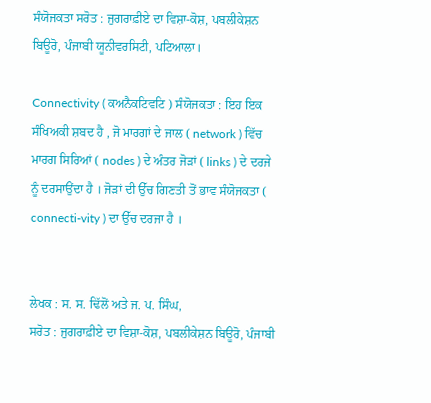ਸੰਯੋਜਕਤਾ ਸਰੋਤ : ਜੁਗਰਾਫ਼ੀਏ ਦਾ ਵਿਸ਼ਾ-ਕੋਸ਼, ਪਬਲੀਕੇਸ਼ਨ ਬਿਊਰੋ, ਪੰਜਾਬੀ ਯੂਨੀਵਰਸਿਟੀ, ਪਟਿਆਲਾ।

Connectivity ( ਕਅਨੈਕਟਿਵਟਿ ) ਸੰਯੋਜਕਤਾ : ਇਹ ਇਕ ਸੰਖਿਅਕੀ ਸ਼ਬਦ ਹੈ , ਜੋ ਮਾਰਗਾਂ ਦੇ ਜਾਲ ( network ) ਵਿੱਚ ਮਾਰਗ ਸਿਰਿਆਂ ( nodes ) ਦੇ ਅੰਤਰ ਜੋੜਾਂ ( links ) ਦੇ ਦਰਜੇ ਨੂੰ ਦਰਸਾਉਂਦਾ ਹੈ । ਜੋੜਾਂ ਦੀ ਉੱਚ ਗਿਣਤੀ ਤੋਂ ਭਾਵ ਸੰਯੋਜਕਤਾ ( connecti-vity ) ਦਾ ਉੱਚ ਦਰਜਾ ਹੈ ।


ਲੇਖਕ : ਸ. ਸ. ਢਿੱਲੋਂ ਅਤੇ ਜ. ਪ. ਸਿੰਘ,
ਸਰੋਤ : ਜੁਗਰਾਫ਼ੀਏ ਦਾ ਵਿਸ਼ਾ-ਕੋਸ਼, ਪਬਲੀਕੇਸ਼ਨ ਬਿਊਰੋ, ਪੰਜਾਬੀ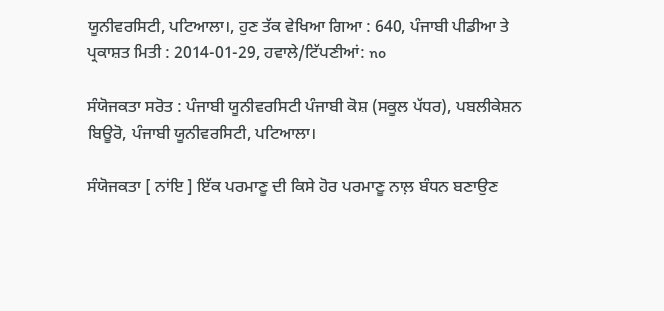ਯੂਨੀਵਰਸਿਟੀ, ਪਟਿਆਲਾ।, ਹੁਣ ਤੱਕ ਵੇਖਿਆ ਗਿਆ : 640, ਪੰਜਾਬੀ ਪੀਡੀਆ ਤੇ ਪ੍ਰਕਾਸ਼ਤ ਮਿਤੀ : 2014-01-29, ਹਵਾਲੇ/ਟਿੱਪਣੀਆਂ: no

ਸੰਯੋਜਕਤਾ ਸਰੋਤ : ਪੰਜਾਬੀ ਯੂਨੀਵਰਸਿਟੀ ਪੰਜਾਬੀ ਕੋਸ਼ (ਸਕੂਲ ਪੱਧਰ), ਪਬਲੀਕੇਸ਼ਨ ਬਿਊਰੋ, ਪੰਜਾਬੀ ਯੂਨੀਵਰਸਿਟੀ, ਪਟਿਆਲਾ।

ਸੰਯੋਜਕਤਾ [ ਨਾਂਇ ] ਇੱਕ ਪਰਮਾਣੂ ਦੀ ਕਿਸੇ ਹੋਰ ਪਰਮਾਣੂ ਨਾਲ਼ ਬੰਧਨ ਬਣਾਉਣ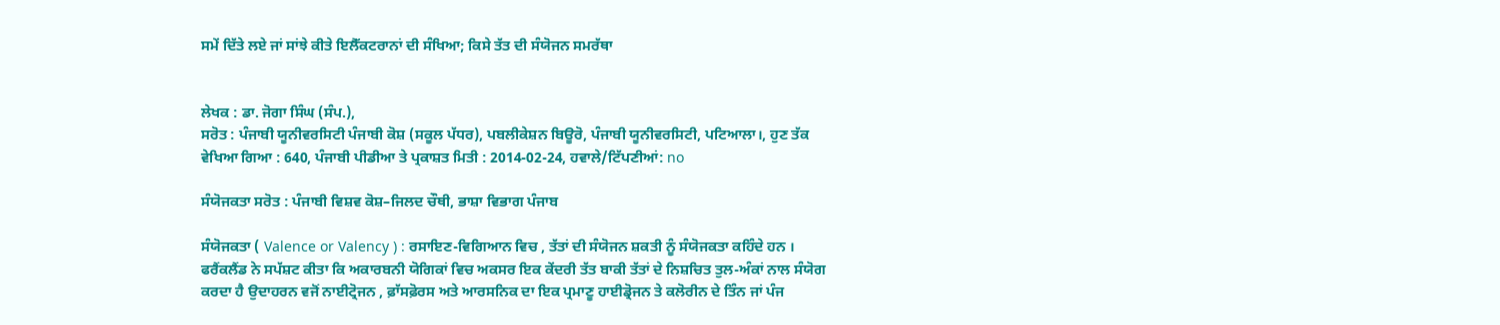ਸਮੇਂ ਦਿੱਤੇ ਲਏ ਜਾਂ ਸਾਂਝੇ ਕੀਤੇ ਇਲੈੱਕਟਰਾਨਾਂ ਦੀ ਸੰਖਿਆ; ਕਿਸੇ ਤੱਤ ਦੀ ਸੰਯੋਜਨ ਸਮਰੱਥਾ


ਲੇਖਕ : ਡਾ. ਜੋਗਾ ਸਿੰਘ (ਸੰਪ.),
ਸਰੋਤ : ਪੰਜਾਬੀ ਯੂਨੀਵਰਸਿਟੀ ਪੰਜਾਬੀ ਕੋਸ਼ (ਸਕੂਲ ਪੱਧਰ), ਪਬਲੀਕੇਸ਼ਨ ਬਿਊਰੋ, ਪੰਜਾਬੀ ਯੂਨੀਵਰਸਿਟੀ, ਪਟਿਆਲਾ।, ਹੁਣ ਤੱਕ ਵੇਖਿਆ ਗਿਆ : 640, ਪੰਜਾਬੀ ਪੀਡੀਆ ਤੇ ਪ੍ਰਕਾਸ਼ਤ ਮਿਤੀ : 2014-02-24, ਹਵਾਲੇ/ਟਿੱਪਣੀਆਂ: no

ਸੰਯੋਜਕਤਾ ਸਰੋਤ : ਪੰਜਾਬੀ ਵਿਸ਼ਵ ਕੋਸ਼–ਜਿਲਦ ਚੌਥੀ, ਭਾਸ਼ਾ ਵਿਭਾਗ ਪੰਜਾਬ

ਸੰਯੋਜਕਤਾ ( Valence or Valency ) : ਰਸਾਇਣ-ਵਿਗਿਆਨ ਵਿਚ , ਤੱਤਾਂ ਦੀ ਸੰਯੋਜਨ ਸ਼ਕਤੀ ਨੂੰ ਸੰਯੋਜਕਤਾ ਕਹਿੰਦੇ ਹਨ । ਫਰੈਂਕਲੈਂਡ ਨੇ ਸਪੱਸ਼ਟ ਕੀਤਾ ਕਿ ਅਕਾਰਬਨੀ ਯੋਗਿਕਾਂ ਵਿਚ ਅਕਸਰ ਇਕ ਕੇਂਦਰੀ ਤੱਤ ਬਾਕੀ ਤੱਤਾਂ ਦੇ ਨਿਸ਼ਚਿਤ ਤੁਲ-ਅੰਕਾਂ ਨਾਲ ਸੰਯੋਗ ਕਰਦਾ ਹੈ ਉਦਾਹਰਨ ਵਜੋਂ ਨਾਈਟ੍ਰੋਜਨ , ਫ਼ਾੱਸਫ਼ੋਰਸ ਅਤੇ ਆਰਸਨਿਕ ਦਾ ਇਕ ਪ੍ਰਮਾਣੂ ਹਾਈਡ੍ਰੋਜਨ ਤੇ ਕਲੋਰੀਨ ਦੇ ਤਿੰਨ ਜਾਂ ਪੰਜ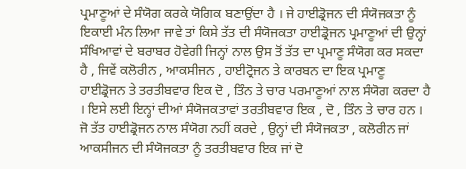ਪ੍ਰਮਾਣੂਆਂ ਦੇ ਸੰਯੋਗ ਕਰਕੇ ਯੋਗਿਕ ਬਣਾਉਂਦਾ ਹੈ । ਜੇ ਹਾਈਡ੍ਰੋਜਨ ਦੀ ਸੰਯੋਜਕਤਾ ਨੂੰ ਇਕਾਈ ਮੰਨ ਲਿਆ ਜਾਵੇ ਤਾਂ ਕਿਸੇ ਤੱਤ ਦੀ ਸੰਯੋਜਕਤਾ ਹਾਈਡ੍ਰੋਜਨ ਪ੍ਰਮਾਣੂਆਂ ਦੀ ਉਨ੍ਹਾਂ ਸੰਖਿਆਵਾਂ ਦੇ ਬਰਾਬਰ ਹੋਵੇਗੀ ਜਿਨ੍ਹਾਂ ਨਾਲ ਉਸ ਤੋਂ ਤੱਤ ਦਾ ਪ੍ਰਮਾਣੂ ਸੰਯੋਗ ਕਰ ਸਕਦਾ ਹੈ , ਜਿਵੇਂ ਕਲੋਰੀਨ , ਆਕਸੀਜਨ , ਹਾਈਟ੍ਰੋਜਨ ਤੇ ਕਾਰਬਨ ਦਾ ਇਕ ਪ੍ਰਮਾਣੂ ਹਾਈਡ੍ਰੋਜਨ ਤੇ ਤਰਤੀਬਵਾਰ ਇਕ ਦੋ , ਤਿੰਨ ਤੇ ਚਾਰ ਪਰਮਾਣੂਆਂ ਨਾਲ ਸੰਯੋਗ ਕਰਦਾ ਹੈ । ਇਸੇ ਲਈ ਇਨ੍ਹਾਂ ਦੀਆਂ ਸੰਯੋਜਕਤਾਵਾਂ ਤਰਤੀਬਵਾਰ ਇਕ , ਦੋ , ਤਿੰਨ ਤੇ ਚਾਰ ਹਨ । ਜੋ ਤੱਤ ਹਾਈਡ੍ਰੋਜਨ ਨਾਲ ਸੰਯੋਗ ਨਹੀਂ ਕਰਦੇ , ਉਨ੍ਹਾਂ ਦੀ ਸੰਯੋਜਕਤਾ , ਕਲੋਰੀਨ ਜਾਂ ਆਕਸੀਜਨ ਦੀ ਸੰਯੋਜਕਤਾ ਨੂੰ ਤਰਤੀਬਵਾਰ ਇਕ ਜਾਂ ਦੋ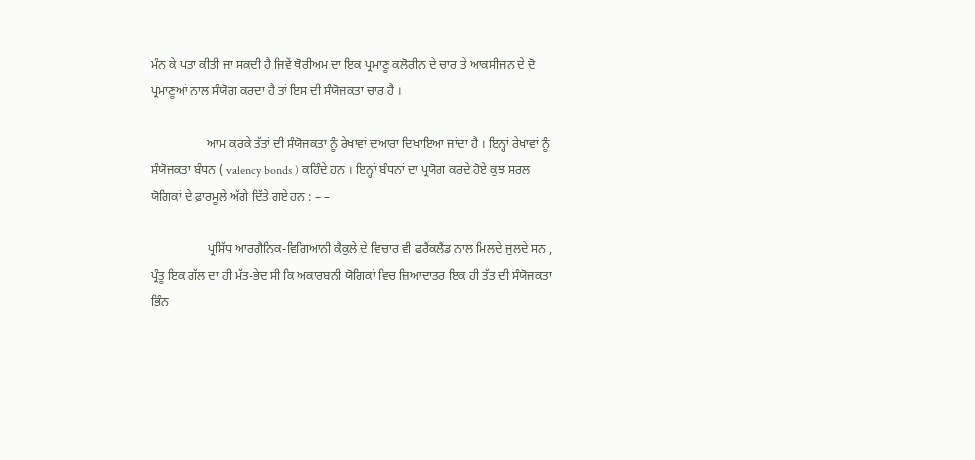ਮੰਨ ਕੇ ਪਤਾ ਕੀਤੀ ਜਾ ਸਕਦੀ ਹੈ ਜਿਵੇਂ ਥੋਰੀਅਮ ਦਾ ਇਕ ਪ੍ਰਮਾਣੂ ਕਲੋਰੀਨ ਦੇ ਚਾਰ ਤੇ ਆਕਸੀਜਨ ਦੇ ਦੋ ਪ੍ਰਮਾਣੂਆਂ ਨਾਲ ਸੰਯੋਗ ਕਰਦਾ ਹੈ ਤਾਂ ਇਸ ਦੀ ਸੰਯੋਜਕਤਾ ਚਾਰ ਹੈ ।

                  ਆਮ ਕਰਕੇ ਤੱਤਾਂ ਦੀ ਸੰਯੋਜਕਤਾ ਨੂੰ ਰੇਖਾਵਾਂ ਦਆਰਾ ਦਿਖਾਇਆ ਜਾਂਦਾ ਹੈ । ਇਨ੍ਹਾਂ ਰੇਖਾਵਾਂ ਨੂੰ ਸੰਯੋਜਕਤਾ ਬੰਧਨ ( valency bonds ) ਕਹਿੰਦੇ ਹਨ । ਇਨ੍ਹਾਂ ਬੰਧਨਾਂ ਦਾ ਪ੍ਰਯੋਗ ਕਰਦੇ ਹੋਏ ਕੁਝ ਸਰਲ ਯੋਗਿਕਾਂ ਦੇ ਫ਼ਾਰਮੂਲੇ ਅੱਗੇ ਦਿੱਤੇ ਗਏ ਹਨ : – –

                  ਪ੍ਰਸਿੱਧ ਆਰਗੈਨਿਕ-ਵਿਗਿਆਨੀ ਕੈਕੁਲੇ ਦੇ ਵਿਚਾਰ ਵੀ ਫਰੈਂਕਲੈਂਡ ਨਾਲ ਮਿਲਦੇ ਜੁਲਦੇ ਸਨ , ਪ੍ਰੰਤੂ ਇਕ ਗੱਲ ਦਾ ਹੀ ਮੱਤ-ਭੇਦ ਸੀ ਕਿ ਅਕਾਰਬਨੀ ਯੋਗਿਕਾਂ ਵਿਚ ਜ਼ਿਆਦਾਤਰ ਇਕ ਹੀ ਤੱਤ ਦੀ ਸੰਯੋਜਕਤਾ ਭਿੰਨ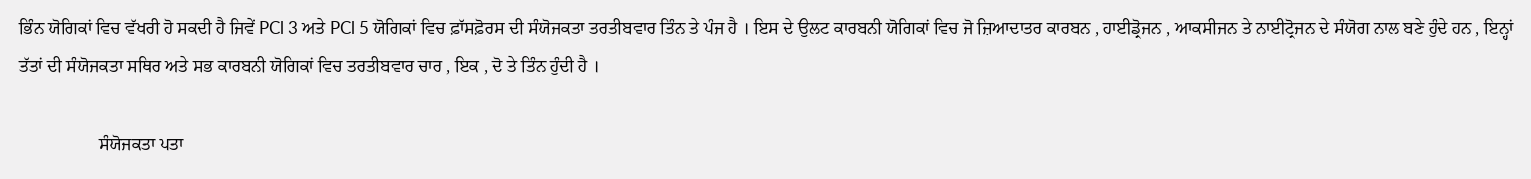ਭਿੰਨ ਯੋਗਿਕਾਂ ਵਿਚ ਵੱਖਰੀ ਹੋ ਸਕਦੀ ਹੈ ਜਿਵੇਂ PCl 3 ਅਤੇ PCl 5 ਯੋਗਿਕਾਂ ਵਿਚ ਫ਼ਾੱਸਫ਼ੋਰਸ ਦੀ ਸੰਯੋਜਕਤਾ ਤਰਤੀਬਵਾਰ ਤਿੰਨ ਤੇ ਪੰਜ ਹੈ । ਇਸ ਦੇ ਉਲਟ ਕਾਰਬਨੀ ਯੋਗਿਕਾਂ ਵਿਚ ਜੋ ਜ਼ਿਆਦਾਤਰ ਕਾਰਬਨ , ਹਾਈਡ੍ਰੋਜਨ , ਆਕਸੀਜਨ ਤੇ ਨਾਈਟ੍ਰੋਜਨ ਦੇ ਸੰਯੋਗ ਨਾਲ ਬਣੇ ਹੁੰਦੇ ਹਨ , ਇਨ੍ਹਾਂ ਤੱਤਾਂ ਦੀ ਸੰਯੋਜਕਤਾ ਸਥਿਰ ਅਤੇ ਸਭ ਕਾਰਬਨੀ ਯੋਗਿਕਾਂ ਵਿਚ ਤਰਤੀਬਵਾਰ ਚਾਰ , ਇਕ , ਦੋ ਤੇ ਤਿੰਨ ਹੁੰਦੀ ਹੈ ।

                  ਸੰਯੋਜਕਤਾ ਪਤਾ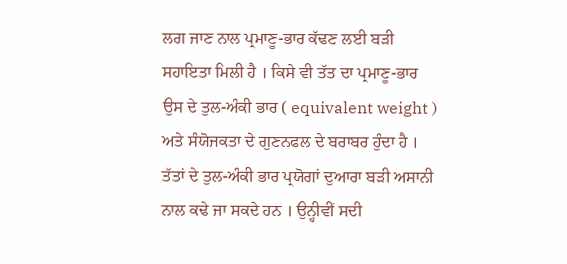ਲਗ ਜਾਣ ਨਾਲ ਪ੍ਰਮਾਣੂ-ਭਾਰ ਕੱਢਣ ਲਈ ਬੜੀ ਸਹਾਇਤਾ ਮਿਲੀ ਹੈ । ਕਿਸੇ ਵੀ ਤੱਤ ਦਾ ਪ੍ਰਮਾਣੂ-ਭਾਰ ਉਸ ਦੇ ਤੁਲ-ਅੰਕੀ ਭਾਰ ( equivalent weight ) ਅਤੇ ਸੰਯੋਜਕਤਾ ਦੇ ਗੁਣਨਫਲ ਦੇ ਬਰਾਬਰ ਹੁੰਦਾ ਹੈ । ਤੱਤਾਂ ਦੇ ਤੁਲ-ਅੰਕੀ ਭਾਰ ਪ੍ਰਯੋਗਾਂ ਦੁਆਰਾ ਬੜੀ ਅਸਾਨੀ ਨਾਲ ਕਢੇ ਜਾ ਸਕਦੇ ਹਨ । ਉਨ੍ਹੀਵੀਂ ਸਦੀ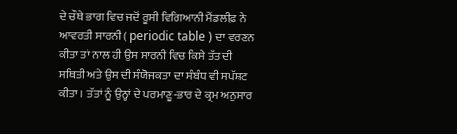ਦੇ ਚੌਥੇ ਭਾਗ ਵਿਚ ਜਦੋਂ ਰੂਸੀ ਵਿਗਿਆਨੀ ਮੈਂਡਲੀਫ਼ ਨੇ ਆਵਰਤੀ ਸਾਰਨੀ ( periodic table ) ਦਾ ਵਰਣਨ ਕੀਤਾ ਤਾਂ ਨਾਲ ਹੀ ਉਸ ਸਾਰਨੀ ਵਿਚ ਕਿਸੇ ਤੱਤ ਦੀ ਸਥਿਤੀ ਅਤੇ ਉਸ ਦੀ ਸੰਯੋਜਕਤਾ ਦਾ ਸੰਬੰਧ ਵੀ ਸਪੱਸ਼ਟ ਕੀਤਾ । ਤੱਤਾਂ ਨੂੰ ਉਨ੍ਹਾਂ ਦੇ ਪਰਮਾਣੂ-ਭਾਰ ਦੇ ਕ੍ਰਮ ਅਨੁਸਾਰ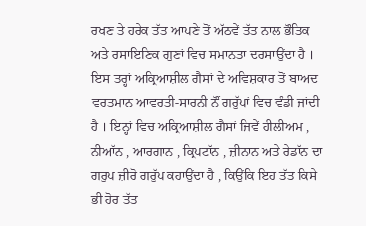ਰਖਣ ਤੇ ਹਰੇਕ ਤੱਤ ਆਪਣੇ ਤੋਂ ਅੱਠਵੇਂ ਤੱਤ ਨਾਲ ਭੌਤਿਕ ਅਤੇ ਰਸਾਇਣਿਕ ਗੁਣਾਂ ਵਿਚ ਸਮਾਨਤਾ ਦਰਸਾਉਂਦਾ ਹੈ । ਇਸ ਤਰ੍ਹਾਂ ਅਕ੍ਰਿਆਸ਼ੀਲ ਗੈਸਾਂ ਦੇ ਅਵਿਸ਼ਕਾਰ ਤੋਂ ਬਾਅਦ ਵਰਤਮਾਨ ਆਵਰਤੀ-ਸਾਰਨੀ ਨੌਂ ਗਰੁੱਪਾਂ ਵਿਚ ਵੰਡੀ ਜਾਂਦੀ ਹੈ । ਇਨ੍ਹਾਂ ਵਿਚ ਅਕ੍ਰਿਆਸ਼ੀਲ ਗੈਸਾਂ ਜਿਵੇਂ ਹੀਲੀਅਮ , ਨੀਆੱਨ , ਆਰਗਾਨ , ਕ੍ਰਿਪਟਾੱਨ , ਜ਼ੀਨਾਨ ਅਤੇ ਰੇਡਾੱਨ ਦਾ ਗਰੁਪ ਜ਼ੀਰੋ ਗਰੁੱਪ ਕਹਾਉਂਦਾ ਹੈ , ਕਿਉਂਕਿ ਇਹ ਤੱਤ ਕਿਸੇ ਭੀ ਹੋਰ ਤੱਤ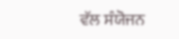ਵੱਲ ਸੰਯੋਜਨ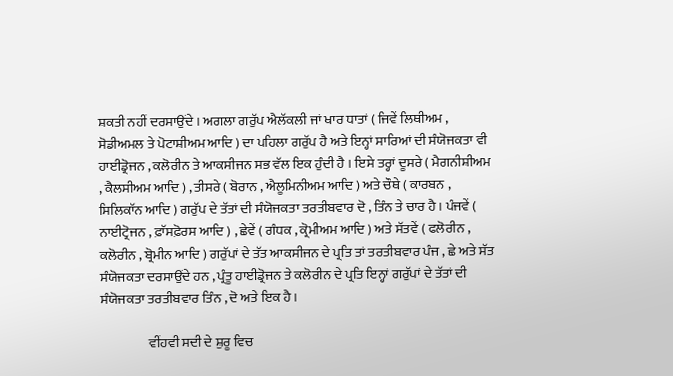ਸ਼ਕਤੀ ਨਹੀਂ ਦਰਸਾਉਂਦੇ । ਅਗਲਾ ਗਰੁੱਪ ਐਲੱਕਲੀ ਜਾਂ ਖਾਰ ਧਾਤਾਂ ( ਜਿਵੇਂ ਲਿਥੀਅਮ , ਸੋਡੀਅਮਲ ਤੇ ਪੋਟਾਸ਼ੀਅਮ ਆਦਿ ) ਦਾ ਪਹਿਲਾ ਗਰੁੱਪ ਹੈ ਅਤੇ ਇਨ੍ਹਾਂ ਸਾਰਿਆਂ ਦੀ ਸੰਯੋਜਕਤਾ ਵੀ ਹਾਈਡ੍ਰੋਜਨ , ਕਲੋਰੀਨ ਤੇ ਆਕਸੀਜਨ ਸਭ ਵੱਲ ਇਕ ਹੁੰਦੀ ਹੈ । ਇਸੇ ਤਰ੍ਹਾਂ ਦੂਸਰੇ ( ਮੈਗਨੀਸ਼ੀਅਮ , ਕੈਲਸੀਅਮ ਆਦਿ ) , ਤੀਸਰੇ ( ਬੋਰਾਨ , ਐਲੂਮਿਨੀਅਮ ਆਦਿ ) ਅਤੇ ਚੌਥੇ ( ਕਾਰਬਨ , ਸਿਲਿਕਾੱਨ ਆਦਿ ) ਗਰੁੱਪ ਦੇ ਤੱਤਾਂ ਦੀ ਸੰਯੋਜਕਤਾ ਤਰਤੀਬਵਾਰ ਦੋ , ਤਿੰਨ ਤੇ ਚਾਰ ਹੈ । ਪੰਜਵੇਂ ( ਨਾਈਟ੍ਰੋਜਨ , ਫ਼ਾੱਸਫ਼ੋਰਸ ਆਦਿ ) , ਛੇਵੇਂ ( ਗੰਧਕ , ਕ੍ਰੋਮੀਅਮ ਆਦਿ ) ਅਤੇ ਸੱਤਵੇਂ ( ਫਲੋਰੀਨ , ਕਲੋਰੀਨ , ਬ੍ਰੋਮੀਨ ਆਦਿ ) ਗਰੁੱਪਾਂ ਦੇ ਤੱਤ ਆਕਸੀਜਨ ਦੇ ਪ੍ਰਤਿ ਤਾਂ ਤਰਤੀਬਵਾਰ ਪੰਜ , ਛੇ ਅਤੇ ਸੱਤ ਸੰਯੋਜਕਤਾ ਦਰਸਾਉਂਦੇ ਹਨ , ਪ੍ਰੰਤੂ ਹਾਈਡ੍ਰੋਜਨ ਤੇ ਕਲੋਰੀਨ ਦੇ ਪ੍ਰਤਿ ਇਨ੍ਹਾਂ ਗਰੁੱਪਾਂ ਦੇ ਤੱਤਾਂ ਦੀ ਸੰਯੋਜਕਤਾ ਤਰਤੀਬਵਾਰ ਤਿੰਨ , ਦੋ ਅਤੇ ਇਕ ਹੈ ।

                  ਵੀਂਹਵੀ ਸਦੀ ਦੇ ਸ਼ੁਰੂ ਵਿਚ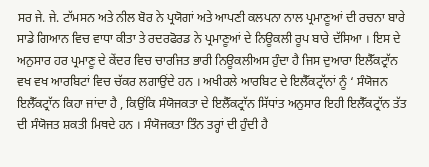ਸਰ ਜੇ. ਜੇ. ਟਾੱਮਸਨ ਅਤੇ ਨੀਲ ਬੋਰ ਨੇ ਪ੍ਰਯੋਗਾਂ ਅਤੇ ਆਪਣੀ ਕਲਪਨਾ ਨਾਲ ਪ੍ਰਮਾਣੂਆਂ ਦੀ ਰਚਨਾ ਬਾਰੇ ਸਾਡੇ ਗਿਆਨ ਵਿਚ ਵਾਧਾ ਕੀਤਾ ਤੇ ਰਦਰਫੋਰਡ ਨੇ ਪ੍ਰਮਾਣੂਆਂ ਦੇ ਨਿਊਕਲੀ ਰੂਪ ਬਾਰੇ ਦੱਸਿਆ । ਇਸ ਦੇ ਅਨੁਸਾਰ ਹਰ ਪ੍ਰਮਾਣੂ ਦੇ ਕੇਂਦਰ ਵਿਚ ਚਾਰਜਿਤ ਭਾਰੀ ਨਿਊਕਲੀਅਸ ਹੁੰਦਾ ਹੈ ਜਿਸ ਦੁਆਰਾ ਇਲੈੱਕਟ੍ਰਾੱਨ ਵਖ ਵਖ ਆਰਬਿਟਾਂ ਵਿਚ ਚੱਕਰ ਲਗਾਉਂਦੇ ਹਨ । ਅਖੀਰਲੇ ਆਰਬਿਟ ਦੇ ਇਲੈੱਕਟ੍ਰਾੱਨਾਂ ਨੂੰ ‘ ਸੰਯੋਜਨ ਇਲੈੱਕਟ੍ਰਾੱਨ ਕਿਹਾ ਜਾਂਦਾ ਹੈ , ਕਿਉਂਕਿ ਸੰਯੋਜਕਤਾ ਦੇ ਇਲੈੱਕਟ੍ਰਾੱਨ ਸਿੱਧਾਂਤ ਅਨੁਸਾਰ ਇਹੀ ਇਲੈੱਕਟ੍ਰਾੱਨ ਤੱਤ ਦੀ ਸੰਯੋਜਤ ਸ਼ਕਤੀ ਮਿਥਦੇ ਹਨ । ਸੰਯੋਜਕਤਾ ਤਿੰਨ ਤਰ੍ਹਾਂ ਦੀ ਹੁੰਦੀ ਹੈ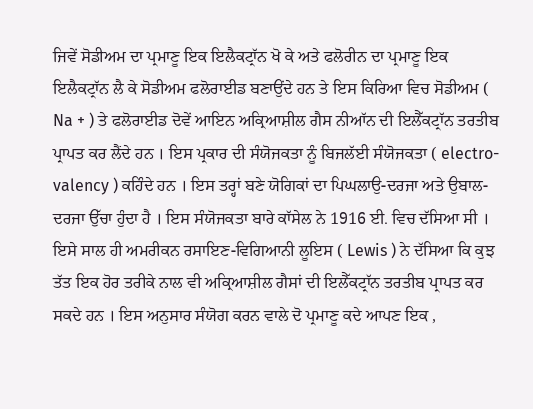ਜਿਵੇਂ ਸੋਡੀਅਮ ਦਾ ਪ੍ਰਮਾਣੂ ਇਕ ਇਲੈਕਟ੍ਰਾੱਨ ਖੋ ਕੇ ਅਤੇ ਫਲੋਰੀਨ ਦਾ ਪ੍ਰਮਾਣੂ ਇਕ ਇਲੈਕਟ੍ਰਾੱਨ ਲੈ ਕੇ ਸੋਡੀਅਮ ਫਲੋਰਾਈਡ ਬਣਾਉਂਦੇ ਹਨ ਤੇ ਇਸ ਕਿਰਿਆ ਵਿਚ ਸੋਡੀਅਮ ( Na + ) ਤੇ ਫਲੋਰਾਈਡ ਦੋਵੇਂ ਆਇਨ ਅਕ੍ਰਿਆਸ਼ੀਲ ਗੈਸ ਨੀਆੱਨ ਦੀ ਇਲੈੱਕਟ੍ਰਾੱਨ ਤਰਤੀਬ ਪ੍ਰਾਪਤ ਕਰ ਲੈਂਦੇ ਹਨ । ਇਸ ਪ੍ਰਕਾਰ ਦੀ ਸੰਯੋਜਕਤਾ ਨੂੰ ਬਿਜਲੱਈ ਸੰਯੋਜਕਤਾ ( electro-valency ) ਕਹਿੰਦੇ ਹਨ । ਇਸ ਤਰ੍ਹਾਂ ਬਣੇ ਯੋਗਿਕਾਂ ਦਾ ਪਿਘਲਾਉ-ਦਰਜਾ ਅਤੇ ਉਬਾਲ-ਦਰਜਾ ਉੱਚਾ ਹੁੰਦਾ ਹੈ । ਇਸ ਸੰਯੋਜਕਤਾ ਬਾਰੇ ਕਾੱਸੇਲ ਨੇ 1916 ਈ. ਵਿਚ ਦੱਸਿਆ ਸੀ । ਇਸੇ ਸਾਲ ਹੀ ਅਮਰੀਕਨ ਰਸਾਇਣ-ਵਿਗਿਆਨੀ ਲੂਇਸ ( Lewis ) ਨੇ ਦੱਸਿਆ ਕਿ ਕੁਝ ਤੱਤ ਇਕ ਹੋਰ ਤਰੀਕੇ ਨਾਲ ਵੀ ਅਕ੍ਰਿਆਸ਼ੀਲ ਗੈਸਾਂ ਦੀ ਇਲੈੱਕਟ੍ਰਾੱਨ ਤਰਤੀਬ ਪ੍ਰਾਪਤ ਕਰ ਸਕਦੇ ਹਨ । ਇਸ ਅਨੁਸਾਰ ਸੰਯੋਗ ਕਰਨ ਵਾਲੇ ਦੋ ਪ੍ਰਮਾਣੂ ਕਦੇ ਆਪਣ ਇਕ ,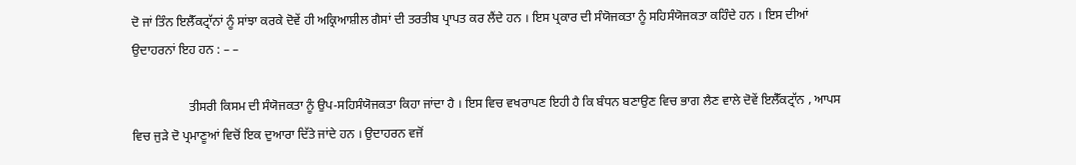ਦੋ ਜਾਂ ਤਿੰਨ ਇਲੈੱਕਟ੍ਰਾੱਨਾਂ ਨੂੰ ਸਾਂਝਾ ਕਰਕੇ ਦੋਵੇਂ ਹੀ ਅਕ੍ਰਿਆਸ਼ੀਲ ਗੈਸਾਂ ਦੀ ਤਰਤੀਬ ਪ੍ਰਾਪਤ ਕਰ ਲੈਂਦੇ ਹਨ । ਇਸ ਪ੍ਰਕਾਰ ਦੀ ਸੰਯੋਜਕਤਾ ਨੂੰ ਸਹਿਸੰਯੋਜਕਤਾ ਕਹਿੰਦੇ ਹਨ । ਇਸ ਦੀਆਂ ਉਦਾਹਰਨਾਂ ਇਹ ਹਨ : – –

                  ਤੀਸਰੀ ਕਿਸਮ ਦੀ ਸੰਯੋਜਕਤਾ ਨੂੰ ਉਪ-ਸਹਿਸੰਯੋਜਕਤਾ ਕਿਹਾ ਜਾਂਦਾ ਹੈ । ਇਸ ਵਿਚ ਵਖਰਾਪਣ ਇਹੀ ਹੈ ਕਿ ਬੰਧਨ ਬਣਾਉਣ ਵਿਚ ਭਾਗ ਲੈਣ ਵਾਲੇ ਦੋਵੇਂ ਇਲੈੱਕਟ੍ਰਾੱਨ , ਆਪਸ ਵਿਚ ਜੁੜੇ ਦੋ ਪ੍ਰਮਾਣੂਆਂ ਵਿਚੋਂ ਇਕ ਦੁਆਰਾ ਦਿੱਤੇ ਜਾਂਦੇ ਹਨ । ਉਦਾਹਰਨ ਵਜੋਂ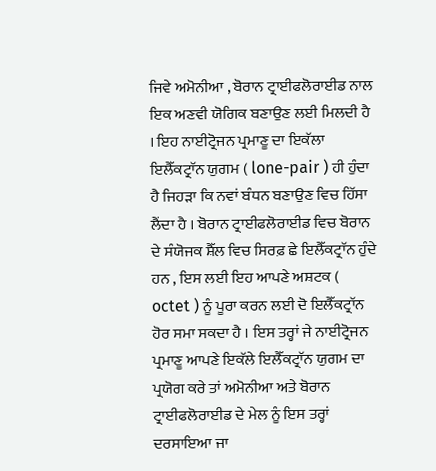ਜਿਵੇ ਅਮੋਨੀਆ , ਬੋਰਾਨ ਟ੍ਰਾਈਫਲੋਰਾਈਡ ਨਾਲ ਇਕ ਅਣਵੀ ਯੋਗਿਕ ਬਣਾਉਣ ਲਈ ਮਿਲਦੀ ਹੈ । ਇਹ ਨਾਈਟ੍ਰੋਜਨ ਪ੍ਰਮਾਣੂ ਦਾ ਇਕੱਲਾ ਇਲੈੱਕਟ੍ਰਾੱਨ ਯੁਗਮ ( lone-pair ) ਹੀ ਹੁੰਦਾ ਹੈ ਜਿਹੜਾ ਕਿ ਨਵਾਂ ਬੰਧਨ ਬਣਾਉਣ ਵਿਚ ਹਿੱਸਾ ਲੈਂਦਾ ਹੈ । ਬੋਰਾਨ ਟ੍ਰਾਈਫਲੋਰਾਈਡ ਵਿਚ ਬੋਰਾਨ ਦੇ ਸੰਯੋਜਕ ਸ਼ੈੱਲ ਵਿਚ ਸਿਰਫ਼ ਛੇ ਇਲੈੱਕਟ੍ਰਾੱਨ ਹੁੰਦੇ ਹਨ , ਇਸ ਲਈ ਇਹ ਆਪਣੇ ਅਸ਼ਟਕ ( octet ) ਨੂੰ ਪੂਰਾ ਕਰਨ ਲਈ ਦੋ ਇਲੈੱਕਟ੍ਰਾੱਨ ਹੋਰ ਸਮਾ ਸਕਦਾ ਹੈ । ਇਸ ਤਰ੍ਹਾਂ ਜੇ ਨਾਈਟ੍ਰੋਜਨ ਪ੍ਰਮਾਣੂ ਆਪਣੇ ਇਕੱਲੇ ਇਲੈੱਕਟ੍ਰਾੱਨ ਯੁਗਮ ਦਾ ਪ੍ਰਯੋਗ ਕਰੇ ਤਾਂ ਅਮੋਨੀਆ ਅਤੇ ਬੋਰਾਨ ਟ੍ਰਾਈਫਲੋਰਾਈਡ ਦੇ ਮੇਲ ਨੂੰ ਇਸ ਤਰ੍ਹਾਂ ਦਰਸਾਇਆ ਜਾ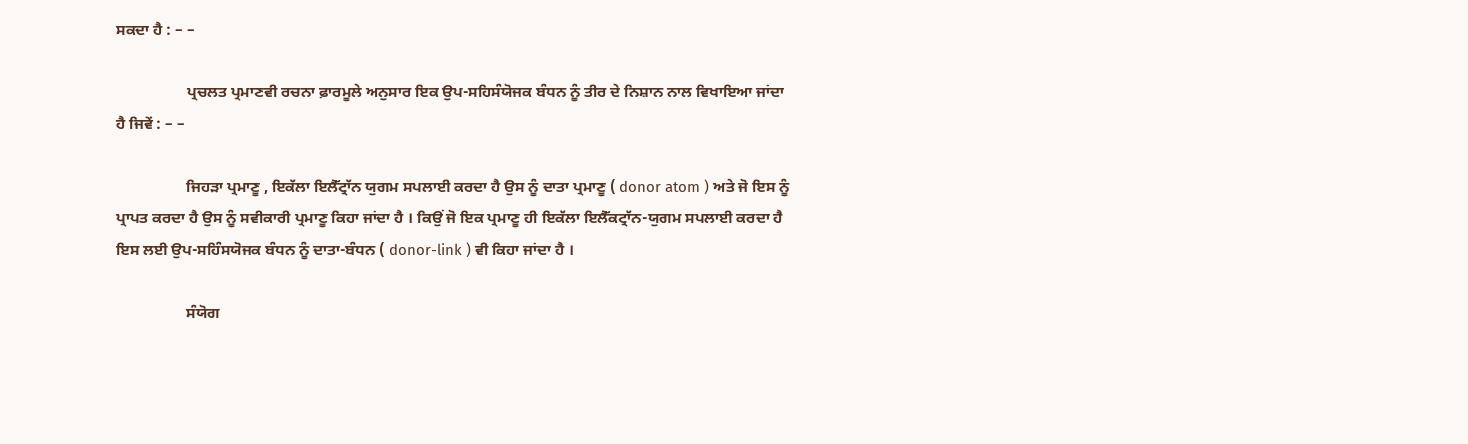ਸਕਦਾ ਹੈ : – –

                  ਪ੍ਰਚਲਤ ਪ੍ਰਮਾਣਵੀ ਰਚਨਾ ਫ਼ਾਰਮੂਲੇ ਅਨੁਸਾਰ ਇਕ ਉਪ-ਸਹਿਸੰਯੋਜਕ ਬੰਧਨ ਨੂੰ ਤੀਰ ਦੇ ਨਿਸ਼ਾਨ ਨਾਲ ਵਿਖਾਇਆ ਜਾਂਦਾ ਹੈ ਜਿਵੇਂ : – –

                  ਜਿਹੜਾ ਪ੍ਰਮਾਣੂ , ਇਕੱਲਾ ਇਲੈੱਟ੍ਰਾੱਨ ਯੁਗਮ ਸਪਲਾਈ ਕਰਦਾ ਹੈ ਉਸ ਨੂੰ ਦਾਤਾ ਪ੍ਰਮਾਣੂ ( donor atom ) ਅਤੇ ਜੋ ਇਸ ਨੂੰ ਪ੍ਰਾਪਤ ਕਰਦਾ ਹੈ ਉਸ ਨੂੰ ਸਵੀਕਾਰੀ ਪ੍ਰਮਾਣੂ ਕਿਹਾ ਜਾਂਦਾ ਹੈ । ਕਿਉਂ ਜੋ ਇਕ ਪ੍ਰਮਾਣੂ ਹੀ ਇਕੱਲਾ ਇਲੈੱਕਟ੍ਰਾੱਨ-ਯੁਗਮ ਸਪਲਾਈ ਕਰਦਾ ਹੈ ਇਸ ਲਈ ਉਪ-ਸਹਿੰਸਯੋਜਕ ਬੰਧਨ ਨੂੰ ਦਾਤਾ-ਬੰਧਨ ( donor-link ) ਵੀ ਕਿਹਾ ਜਾਂਦਾ ਹੈ ।

                  ਸੰਯੋਗ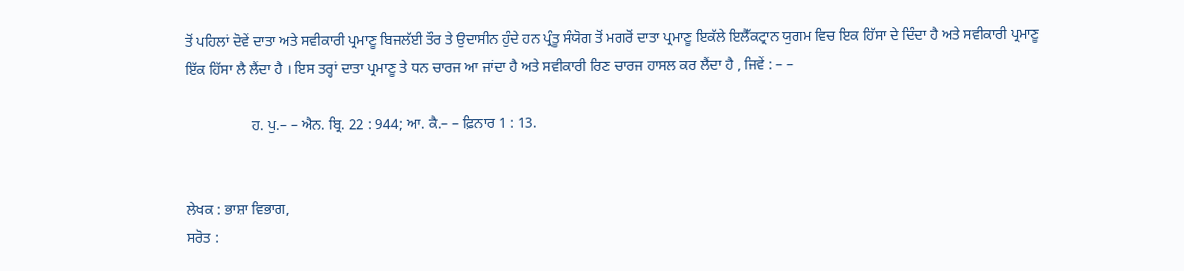ਤੋਂ ਪਹਿਲਾਂ ਦੋਵੇਂ ਦਾਤਾ ਅਤੇ ਸਵੀਕਾਰੀ ਪ੍ਰਮਾਣੂ ਬਿਜਲੱਈ ਤੌਰ ਤੇ ਉਦਾਸੀਨ ਹੁੰਦੇ ਹਨ ਪ੍ਰੰਤੂ ਸੰਯੋਗ ਤੋਂ ਮਗਰੋਂ ਦਾਤਾ ਪ੍ਰਮਾਣੂ ਇਕੱਲੇ ਇਲੈੱਕਟ੍ਰਾਨ ਯੁਗਮ ਵਿਚ ਇਕ ਹਿੱਸਾ ਦੇ ਦਿੰਦਾ ਹੈ ਅਤੇ ਸਵੀਕਾਰੀ ਪ੍ਰਮਾਣੂ ਇੱਕ ਹਿੱਸਾ ਲੈ ਲੈਂਦਾ ਹੈ । ਇਸ ਤਰ੍ਹਾਂ ਦਾਤਾ ਪ੍ਰਮਾਣੂ ਤੇ ਧਨ ਚਾਰਜ ਆ ਜਾਂਦਾ ਹੈ ਅਤੇ ਸਵੀਕਾਰੀ ਰਿਣ ਚਾਰਜ ਹਾਸਲ ਕਰ ਲੈਂਦਾ ਹੈ , ਜਿਵੇਂ : – –

                  ਹ. ਪੁ.– – ਐਨ. ਬ੍ਰਿ. 22 : 944; ਆ. ਕੈ.– – ਫ਼ਿਨਾਰ 1 : 13.


ਲੇਖਕ : ਭਾਸ਼ਾ ਵਿਭਾਗ,
ਸਰੋਤ :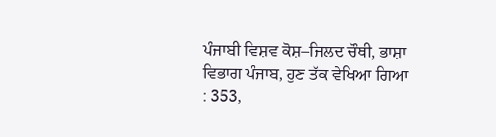ਪੰਜਾਬੀ ਵਿਸ਼ਵ ਕੋਸ਼–ਜਿਲਦ ਚੌਥੀ, ਭਾਸ਼ਾ ਵਿਭਾਗ ਪੰਜਾਬ, ਹੁਣ ਤੱਕ ਵੇਖਿਆ ਗਿਆ : 353,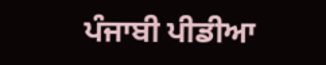ਪੰਜਾਬੀ ਪੀਡੀਆ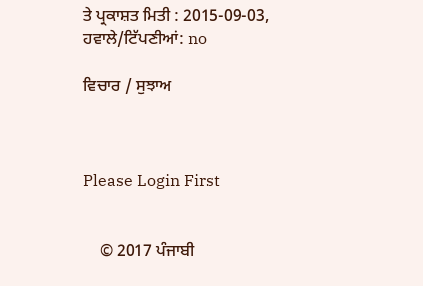ਤੇ ਪ੍ਰਕਾਸ਼ਤ ਮਿਤੀ : 2015-09-03, ਹਵਾਲੇ/ਟਿੱਪਣੀਆਂ: no

ਵਿਚਾਰ / ਸੁਝਾਅ



Please Login First


    © 2017 ਪੰਜਾਬੀ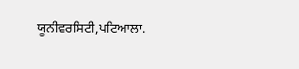ਯੂਨੀਵਰਸਿਟੀ,ਪਟਿਆਲਾ.